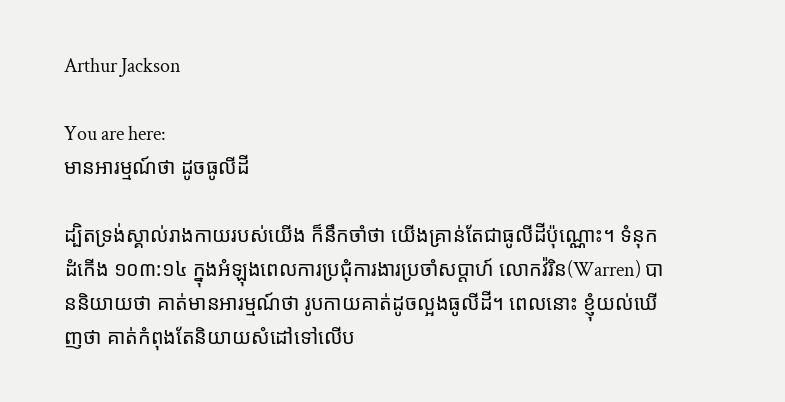Arthur Jackson

You are here:
មានអារម្មណ៍ថា ដូចធូលីដី

ដ្បិតទ្រង់ស្គាល់រាងកាយរបស់យើង ក៏នឹកចាំថា យើងគ្រាន់តែជាធូលីដីប៉ុណ្ណោះ។ ទំនុកដំកើង ១០៣:១៤ ក្នុងអំឡុងពេលការប្រជុំការងារប្រចាំសប្តាហ៍ លោកវ៉រិន(Warren) បាននិយាយថា គាត់មានអារម្មណ៍ថា រូបកាយគាត់ដូចល្អងធូលីដី។ ពេលនោះ ខ្ញុំយល់ឃើញថា គាត់កំពុងតែនិយាយសំដៅទៅលើប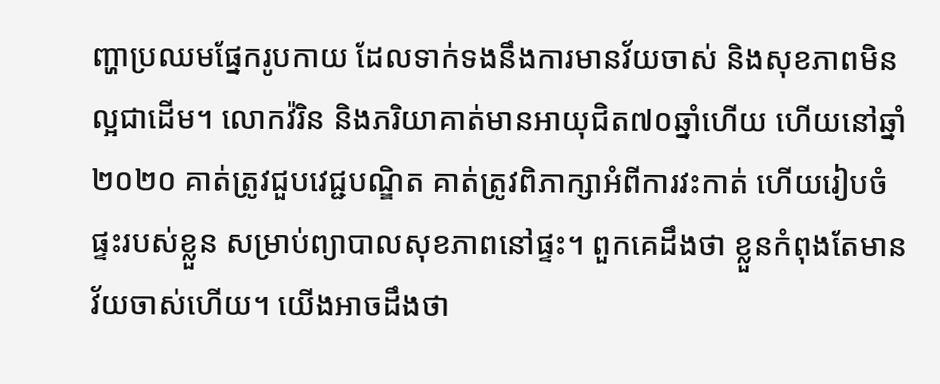ញ្ហាប្រឈមផ្នែករូបកាយ ដែលទាក់ទងនឹងការមានវ័យចាស់ និងសុខភាពមិនល្អជាដើម។ លោកវ៉រិន និងភរិយាគាត់មានអាយុជិត៧០ឆ្នាំហើយ ហើយនៅឆ្នាំ២០២០ គាត់ត្រូវជួបវេជ្ជបណ្ឌិត គាត់ត្រូវពិភាក្សាអំពីការវះកាត់ ហើយរៀបចំផ្ទះរបស់ខ្លួន សម្រាប់ព្យាបាលសុខភាពនៅផ្ទះ។ ពួកគេដឹងថា ខ្លួនកំពុងតែមានវ័យចាស់ហើយ។ យើងអាចដឹងថា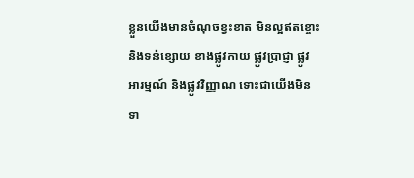ខ្លួនយើងមានចំណុចខ្វះខាត មិនល្អឥតខ្ចោះ និងទន់ខ្សោយ ខាងផ្លូវកាយ ផ្លូវប្រាជ្ញា ផ្លូវអារម្មណ៍ និងផ្លូវវិញ្ញាណ ទោះជាយើងមិនទា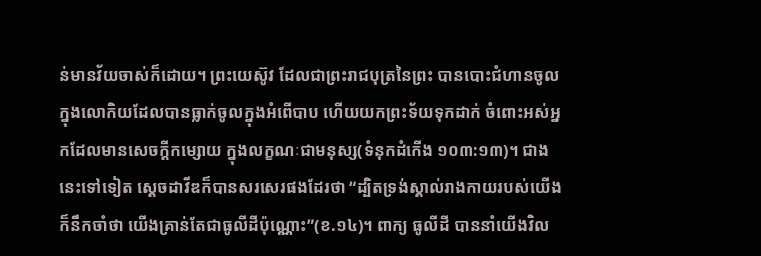ន់មានវ័យចាស់ក៏ដោយ។ ព្រះយេស៊ូវ ដែលជាព្រះរាជបុត្រនៃព្រះ បានបោះជំហានចូលក្នុងលោកិយដែលបានធ្លាក់ចូលក្នុងអំពើបាប ហើយយកព្រះទ័យទុកដាក់ ចំពោះអស់អ្នកដែលមានសេចក្តីកម្សោយ ក្នុងលក្ខណៈជាមនុស្ស(ទំនុកដំកើង ១០៣:១៣)។ ជាងនេះទៅទៀត ស្តេចដាវីឌក៏បានសរសេរផងដែរថា “ដ្បិតទ្រង់ស្គាល់រាងកាយរបស់យើង ក៏នឹកចាំថា យើងគ្រាន់តែជាធូលីដីប៉ុណ្ណោះ”(ខ.១៤)។ ពាក្យ ធូលីដី បាននាំយើងវិល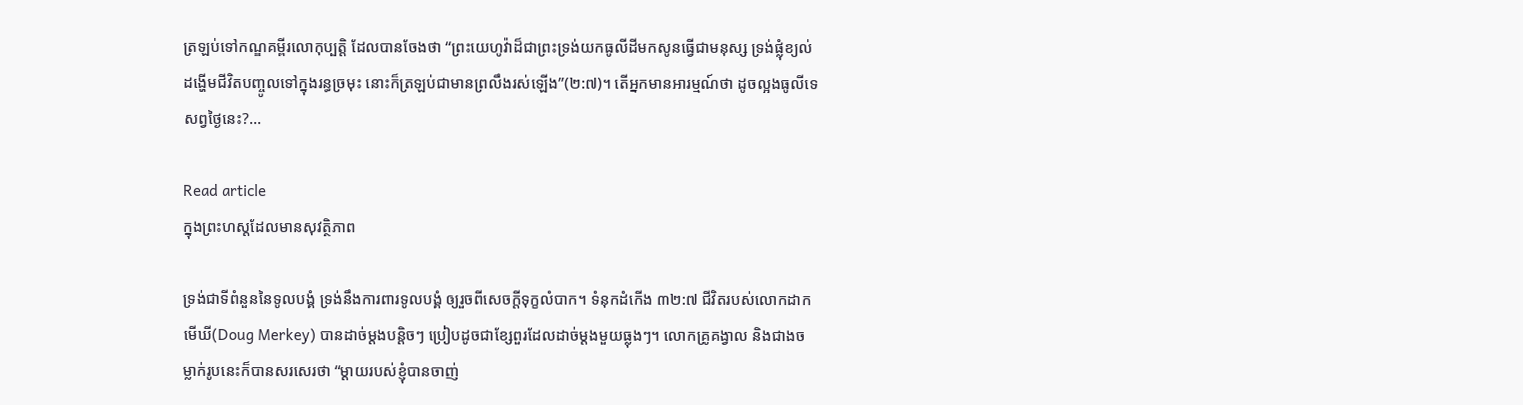ត្រឡប់ទៅកណ្ឌគម្ពីរលោកុប្បត្តិ ដែលបានចែងថា “ព្រះយេហូវ៉ាដ៏ជាព្រះទ្រង់យកធូលីដីមកសូនធ្វើជាមនុស្ស ទ្រង់ផ្លុំខ្យល់ដង្ហើមជីវិតបញ្ចូលទៅក្នុងរន្ធច្រមុះ នោះក៏ត្រឡប់ជាមានព្រលឹងរស់ឡើង”(២:៧)។ តើអ្នកមានអារម្មណ៍ថា ដូចល្អងធូលីទេ សព្វថ្ងៃនេះ?…

Read article
ក្នុងព្រះហស្តដែលមានសុវត្ថិភាព

ទ្រង់ជាទីពំនួននៃទូលបង្គំ ទ្រង់នឹងការពារទូលបង្គំ ឲ្យរួចពីសេចក្តីទុក្ខលំបាក។ ទំនុកដំកើង ៣២:៧ ជីវិតរបស់លោកដាក មើឃី(Doug Merkey) បានដាច់ម្តងបន្តិចៗ ប្រៀបដូចជាខ្សែពួរដែលដាច់ម្តងមួយធ្លុងៗ។ លោកគ្រូគង្វាល និងជាងចម្លាក់រូបនេះក៏បានសរសេរថា “ម្តាយរបស់ខ្ញុំបានចាញ់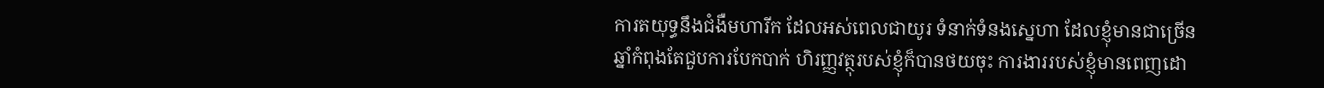ការតយុទ្ធនឹងជំងឺមហារីក ដែលអស់ពេលជាយូរ ទំនាក់ទំនងស្នេហា ដែលខ្ញុំមានជាច្រើនឆ្នាំកំពុងតែជួបការបែកបាក់ ហិរញ្ញវត្ថុរបស់ខ្ញុំក៏បានថយចុះ ការងាររបស់ខ្ញុំមានពេញដោ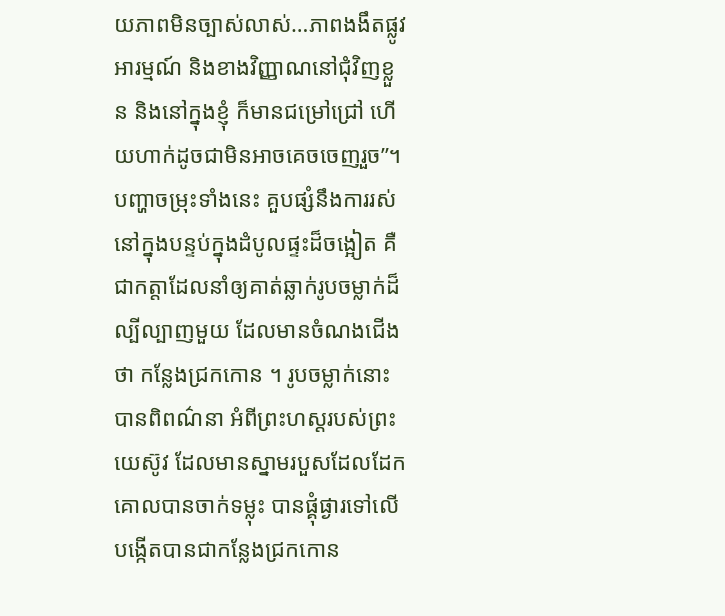យភាពមិនច្បាស់លាស់…ភាពងងឹតផ្លូវអារម្មណ៍ និងខាងវិញ្ញាណនៅជុំវិញខ្លួន និងនៅក្នុងខ្ញុំ ក៏មានជម្រៅជ្រៅ ហើយហាក់ដូចជាមិនអាចគេចចេញរួច”។ បញ្ហាចម្រុះទាំងនេះ គួបផ្សំនឹងការរស់នៅក្នុងបន្ទប់ក្នុងដំបូលផ្ទះដ៏ចង្អៀត គឺជាកត្តាដែលនាំឲ្យគាត់ឆ្លាក់រូបចម្លាក់ដ៏ល្បីល្បាញមួយ ដែលមានចំណងជើងថា កន្លែងជ្រកកោន ។ រូបចម្លាក់នោះបានពិពណ៌នា អំពីព្រះហស្តរបស់ព្រះយេស៊ូវ ដែលមានស្នាមរបួសដែលដែកគោលបានចាក់ទម្លុះ បានផ្គុំផ្ងារទៅលើបង្កើតបានជាកន្លែងជ្រកកោន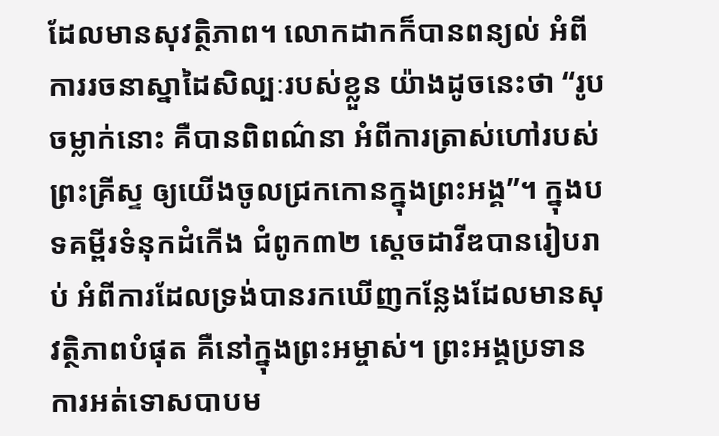ដែលមានសុវត្ថិភាព។ លោកដាកក៏បានពន្យល់ អំពីការរចនាស្នាដៃសិល្បៈរបស់ខ្លួន យ៉ាងដូចនេះថា “រូបចម្លាក់នោះ គឺបានពិពណ៌នា អំពីការត្រាស់ហៅរបស់ព្រះគ្រីស្ទ ឲ្យយើងចូលជ្រកកោនក្នុងព្រះអង្គ”។ ក្នុងបទគម្ពីរទំនុកដំកើង ជំពូក៣២ ស្តេចដាវីឌបានរៀបរាប់ អំពីការដែលទ្រង់បានរកឃើញកន្លែងដែលមានសុវត្ថិភាពបំផុត គឺនៅក្នុងព្រះអម្ចាស់។ ព្រះអង្គប្រទានការអត់ទោសបាបម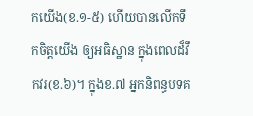កយើង(ខ.១-៥) ហើយបានលើកទឹកចិត្តយើង ឲ្យអធិស្ឋាន ក្នុងពេលដ៏វឹកវរ(ខ.៦)។ ក្នុងខ.៧ អ្នកនិពន្ធបទគ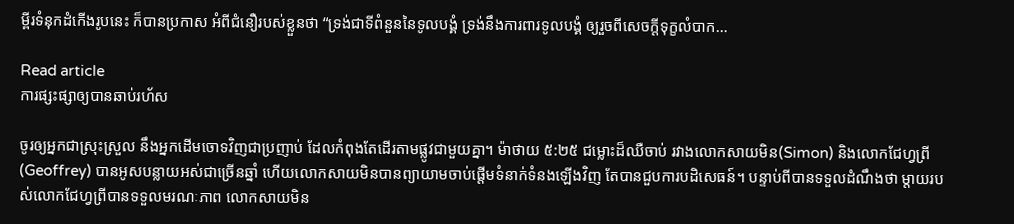ម្ពីរទំនុកដំកើងរូបនេះ ក៏បានប្រកាស អំពីជំនឿរបស់ខ្លួនថា “ទ្រង់ជាទីពំនួននៃទូលបង្គំ ទ្រង់នឹងការពារទូលបង្គំ ឲ្យរួចពីសេចក្តីទុក្ខលំបាក…

Read article
ការផ្សះផ្សាឲ្យបានឆាប់រហ័ស

ចូរឲ្យអ្នកជាស្រុះស្រួល នឹងអ្នកដើមចោទវិញជាប្រញាប់ ដែលកំពុងតែដើរតាមផ្លូវជាមួយគ្នា។ ម៉ាថាយ ៥:២៥ ជម្លោះដ៏ឈឺចាប់ រវាងលោកសាយមិន(Simon) និងលោកជែហ្វព្រី(Geoffrey) បានអូសបន្លាយអស់ជាច្រើនឆ្នាំ ហើយលោកសាយមិនបានព្យាយាមចាប់ផ្តើមទំនាក់ទំនងឡើងវិញ តែបានជួបការបដិសេធន៍។ បន្ទាប់ពីបានទទួលដំណឹងថា ម្តាយរបស់លោកជែហ្វព្រីបានទទួលមរណៈភាព លោកសាយមិន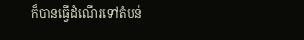ក៏បានធ្វើដំណើរទៅតំបន់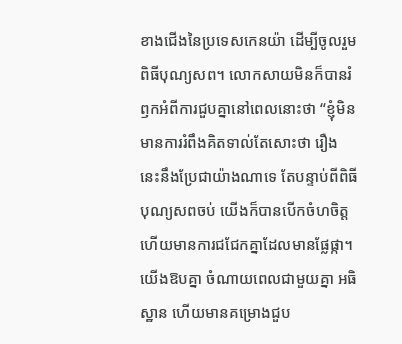ខាងជើងនៃប្រទេសកេនយ៉ា ដើម្បីចូលរួមពិធីបុណ្យសព។ លោកសាយមិនក៏បានរំឭកអំពីការជួបគ្នានៅពេលនោះថា “ខ្ញុំមិនមានការរំពឹងគិតទាល់តែសោះថា រឿងនេះនឹងប្រែជាយ៉ាងណាទេ តែបន្ទាប់ពីពិធីបុណ្យសពចប់ យើងក៏បានបើកចំហចិត្ត ហើយមានការជជែកគ្នាដែលមានផ្លែផ្កា។ យើងឱបគ្នា ចំណាយពេលជាមួយគ្នា អធិស្ឋាន ហើយមានគម្រោងជួប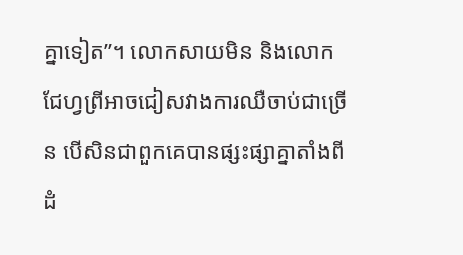គ្នាទៀត”។ លោកសាយមិន និងលោកជែហ្វព្រីអាចជៀសវាងការឈឺចាប់ជាច្រើន បើសិនជាពួកគេបានផ្សះផ្សាគ្នាតាំងពីដំ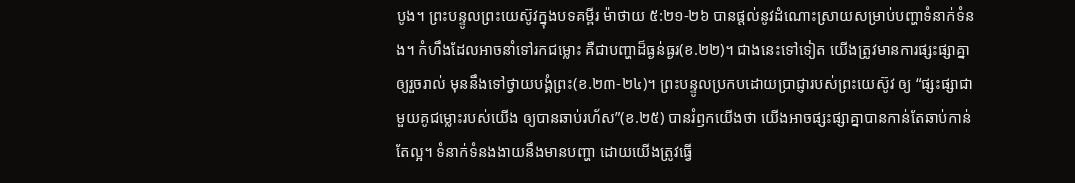បូង។ ព្រះបន្ទូលព្រះយេស៊ូវក្នុងបទគម្ពីរ ម៉ាថាយ ៥:២១-២៦ បានផ្តល់នូវដំណោះស្រាយសម្រាប់បញ្ហាទំនាក់ទំនង។ កំហឹងដែលអាចនាំទៅរកជម្លោះ គឺជាបញ្ហាដ៏ធ្ងន់ធ្ងរ(ខ.២២)។ ជាងនេះទៅទៀត យើងត្រូវមានការផ្សះផ្សាគ្នាឲ្យរួចរាល់ មុននឹងទៅថ្វាយបង្គំព្រះ(ខ.២៣-២៤)។ ព្រះបន្ទូលប្រកបដោយប្រាជ្ញារបស់ព្រះយេស៊ូវ ឲ្យ “ផ្សះផ្សាជាមួយគូជម្លោះរបស់យើង ឲ្យបានឆាប់រហ័ស”(ខ.២៥) បានរំឭកយើងថា យើងអាចផ្សះផ្សាគ្នាបានកាន់តែឆាប់កាន់តែល្អ។ ទំនាក់ទំនងងាយនឹងមានបញ្ហា ដោយយើងត្រូវធ្វើ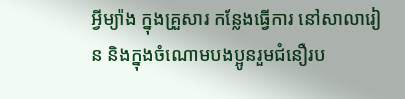អ្វីម្យ៉ាង ក្នុងគ្រួសារ កន្លែងធ្វើការ នៅសាលារៀន និងក្នុងចំណោមបងប្អូនរួមជំនឿរប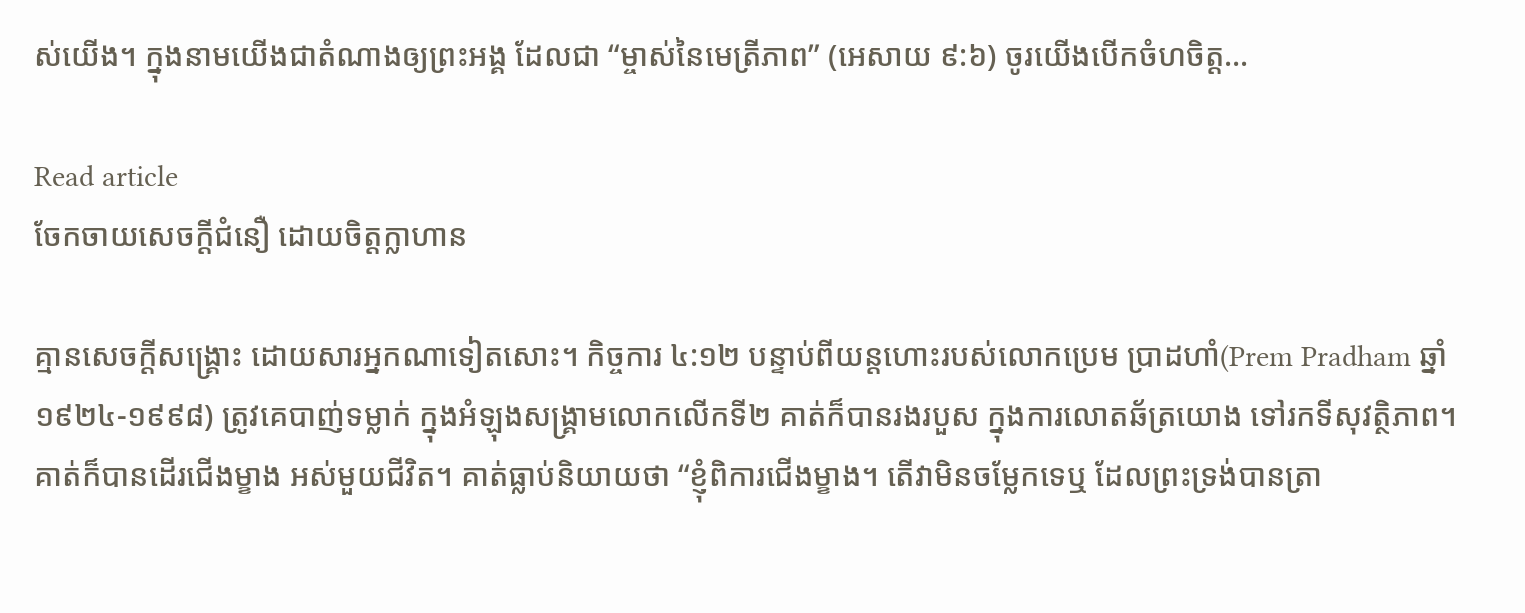ស់យើង។ ក្នុងនាមយើងជាតំណាងឲ្យព្រះអង្គ ដែលជា “ម្ចាស់នៃមេត្រីភាព” (អេសាយ ៩:៦) ចូរយើងបើកចំហចិត្ត…

Read article
ចែកចាយសេចក្តីជំនឿ ដោយចិត្តក្លាហាន

គ្មានសេចក្តីសង្គ្រោះ ដោយសារអ្នកណាទៀតសោះ។ កិច្ចការ ៤:១២ បន្ទាប់ពីយន្តហោះរបស់លោកប្រេម ប្រាដហាំ(Prem Pradham ឆ្នាំ១៩២៤-១៩៩៨) ត្រូវគេបាញ់ទម្លាក់ ក្នុងអំឡុងសង្រ្គាមលោកលើកទី២ គាត់ក៏បានរងរបួស ក្នុងការលោតឆ័ត្រយោង ទៅរកទីសុវត្ថិភាព។ គាត់ក៏បានដើរជើងម្ខាង អស់មួយជីវិត។ គាត់ធ្លាប់និយាយថា “ខ្ញុំពិការជើងម្ខាង។ តើវាមិនចម្លែកទេឬ ដែលព្រះទ្រង់បានត្រា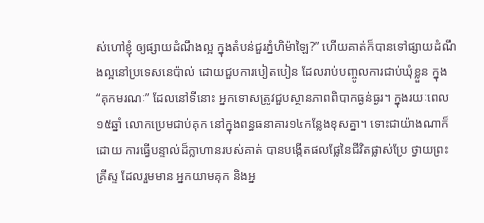ស់ហៅខ្ញុំ ឲ្យផ្សាយដំណឹងល្អ ក្នុងតំបន់ជួរភ្នំហិម៉ាឡៃ?” ហើយគាត់ក៏បានទៅផ្សាយដំណឹងល្អនៅប្រទេសនេប៉ាល់ ដោយជួបការបៀតបៀន ដែលរាប់បញ្ចូលការជាប់ឃុំខ្លួន ក្នុង “គុកមរណៈ” ដែលនៅទីនោះ អ្នកទោសត្រូវជួបស្ថានភាពពិបាកធ្ងន់ធ្ងរ។ ក្នុងរយៈពេល១៥ឆ្នាំ លោកប្រេមជាប់គុក នៅក្នុងពន្ធធនាគារ១៤កន្លែងខុសគ្នា។ ទោះជាយ៉ាងណាក៏ដោយ ការធ្វើបន្ទាល់ដ៏ក្លាហានរបស់គាត់ បានបង្កើតផលផ្លែនៃជីវិតផ្លាស់ប្រែ ថ្វាយព្រះគ្រីស្ទ ដែលរួមមាន អ្នកយាមគុក និងអ្ន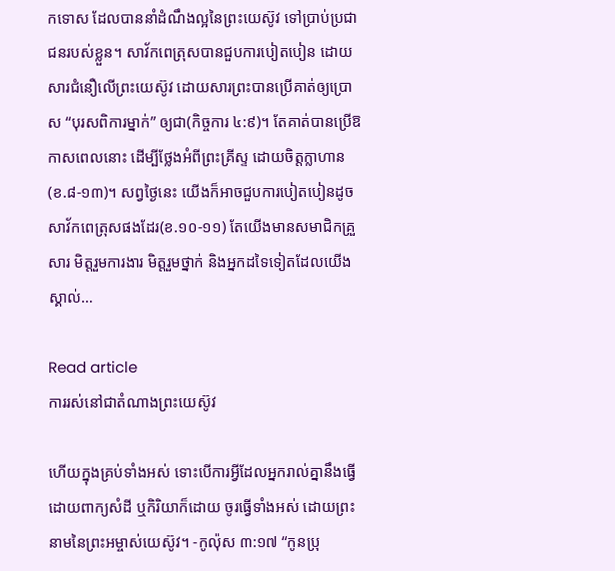កទោស ដែលបាននាំដំណឹងល្អនៃព្រះយេស៊ូវ ទៅប្រាប់ប្រជាជនរបស់ខ្លួន។ សាវ័កពេត្រុសបានជួបការបៀតបៀន ដោយសារជំនឿលើព្រះយេស៊ូវ ដោយសារព្រះបានប្រើគាត់ឲ្យប្រោស “បុរសពិការម្នាក់” ឲ្យជា(កិច្ចការ ៤:៩)។ តែគាត់បានប្រើឱកាសពេលនោះ ដើម្បីថ្លែងអំពីព្រះគ្រីស្ទ ដោយចិត្តក្លាហាន(ខ.៨-១៣)។ សព្វថ្ងៃនេះ យើងក៏អាចជួបការបៀតបៀនដូចសាវ័កពេត្រុសផងដែរ(ខ.១០-១១) តែយើងមានសមាជិកគ្រួសារ មិត្តរួមការងារ មិត្តរួមថ្នាក់ និងអ្នកដទៃទៀតដែលយើងស្គាល់…

Read article
ការរស់នៅជាតំណាងព្រះយេស៊ូវ

ហើយក្នុងគ្រប់ទាំងអស់ ទោះបើការអ្វីដែលអ្នករាល់គ្នានឹងធ្វើ ដោយពាក្យសំដី ឬកិរិយាក៏ដោយ ចូរធ្វើទាំងអស់ ដោយព្រះនាមនៃព្រះអម្ចាស់យេស៊ូវ។ -កូល៉ុស ៣:១៧ “កូនប្រុ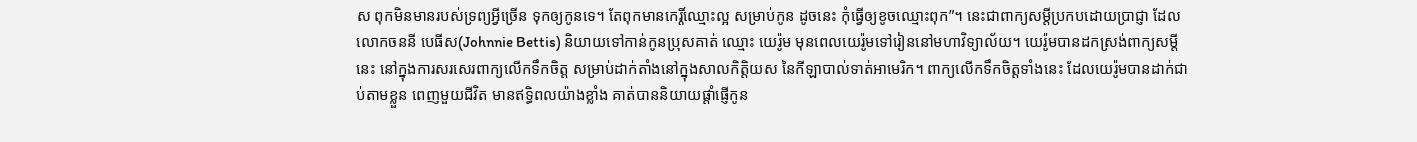ស ពុកមិនមានរបស់ទ្រព្យអ្វីច្រើន ទុកឲ្យកូនទេ។ តែពុកមានកេរ្តិ៍ឈ្មោះល្អ សម្រាប់កូន ដូចនេះ កុំធ្វើឲ្យខូចឈ្មោះពុក”។ នេះជាពាក្យសម្តីប្រកបដោយប្រាជ្ញា ដែលលោកចននី បេធីស(Johnnie Bettis) និយាយទៅកាន់កូនប្រុសគាត់ ឈ្មោះ យេរ៉ូម មុនពេលយេរ៉ូមទៅរៀននៅមហាវិទ្យាល័យ។ យេរ៉ូមបានដកស្រង់ពាក្យសម្តីនេះ នៅក្នុងការសរសេរពាក្យលើកទឹកចិត្ត សម្រាប់ដាក់តាំងនៅក្នុងសាលកិត្តិយស នៃកីឡាបាល់ទាត់អាមេរិក។ ពាក្យលើកទឹកចិត្តទាំងនេះ ដែលយេរ៉ូមបានដាក់ជាប់តាមខ្លួន ពេញមួយជីវិត មានឥទ្ធិពលយ៉ាងខ្លាំង គាត់បាននិយាយផ្តាំផ្ញើកូន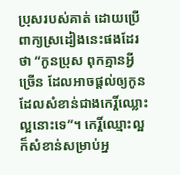ប្រុសរបស់គាត់ ដោយប្រើពាក្យស្រដៀងនេះផងដែរថា “កូនប្រុស ពុកគ្មានអ្វីច្រើន ដែលអាចផ្តល់ឲ្យកូន ដែលសំខាន់ជាងកេរ្តិ៍ឈ្លោះល្អនោះទេ”។ កេរ្តិ៍ឈ្មោះល្អ ក៏សំខាន់សម្រាប់អ្ន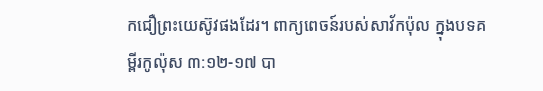កជឿព្រះយេស៊ូវផងដែរ។ ពាក្យពេចន៍របស់សាវ័កប៉ុល ក្នុងបទគម្ពីរកូល៉ុស ៣:១២-១៧ បា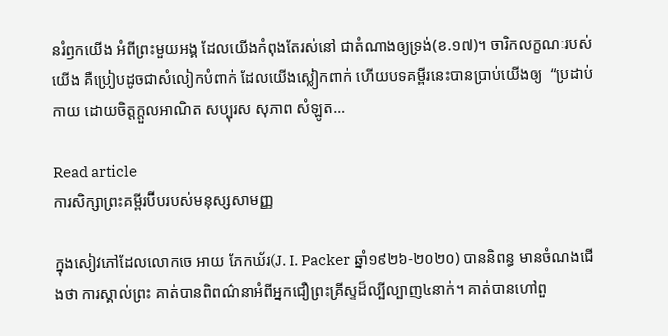នរំឭកយើង អំពីព្រះមួយអង្គ ដែលយើងកំពុងតែរស់នៅ ជាតំណាងឲ្យទ្រង់(ខ.១៧)។ ចារិកលក្ខណៈរបស់យើង គឺប្រៀបដូចជាសំលៀកបំពាក់ ដែលយើងស្លៀកពាក់ ហើយបទគម្ពីរនេះបានប្រាប់យើងឲ្យ  “ប្រដាប់កាយ ដោយចិត្តក្តួលអាណិត សប្បុរស សុភាព សំឡូត…

Read article
ការសិក្សាព្រះគម្ពីរប៊ីបរបស់មនុស្សសាមញ្ញ

ក្នុងសៀវភៅដែលលោកចេ អាយ ភែកឃ័រ(J. I. Packer ឆ្នាំ១៩២៦-២០២០) បាននិពន្ធ មានចំណងជើងថា ការស្គាល់ព្រះ គាត់បានពិពណ៌នាអំពីអ្នកជឿព្រះគ្រីស្ទដ៏ល្បីល្បាញ៤នាក់។ គាត់បានហៅពួ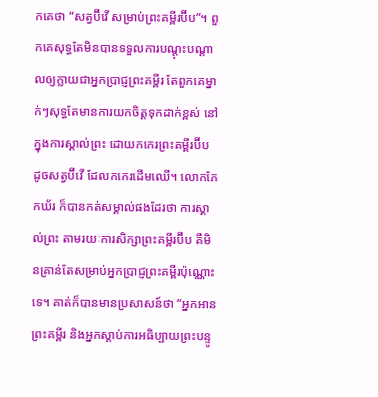កគេថា “សត្វប៊ីវើ សម្រាប់ព្រះគម្ពីរប៊ីប”។ ពួកគេសុទ្ធតែមិនបានទទួលការបណ្តុះបណ្តាលឲ្យក្លាយជាអ្នកប្រាជ្ញព្រះគម្ពីរ តែពួកគេម្នាក់ៗសុទ្ធតែមានការយកចិត្តទុកដាក់ខ្ពស់ នៅក្នុងការស្គាល់ព្រះ ដោយកកេរព្រះគម្ពីរប៊ីប ដូចសត្វប៊ីវើ ដែលកកេរដើមឈើ។ លោកភែកឃ័រ ក៏បានកត់សម្គាល់ផងដែរថា ការស្គាល់ព្រះ តាមរយៈការសិក្សាព្រះគម្ពីរប៊ីប គឺមិនគ្រាន់តែសម្រាប់អ្នកប្រាជ្ញព្រះគម្ពីរប៉ុណ្ណោះទេ។ គាត់ក៏បានមានប្រសាសន៍ថា “អ្នកអានព្រះគម្ពីរ និងអ្នកស្តាប់ការអធិប្បាយព្រះបន្ទូ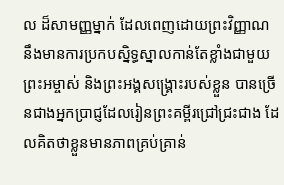ល ដ៏សាមញ្ញម្នាក់ ដែលពេញដោយព្រះវិញ្ញាណ នឹងមានការប្រកបស្និទ្ធស្នាលកាន់តែខ្លាំងជាមួយព្រះអម្ចាស់ និងព្រះអង្គសង្រ្គោះរបស់ខ្លួន បានច្រើនជាងអ្នកប្រាជ្ញដែលរៀនព្រះគម្ពីរជ្រៅជ្រះជាង ដែលគិតថាខ្លួនមានភាពគ្រប់គ្រាន់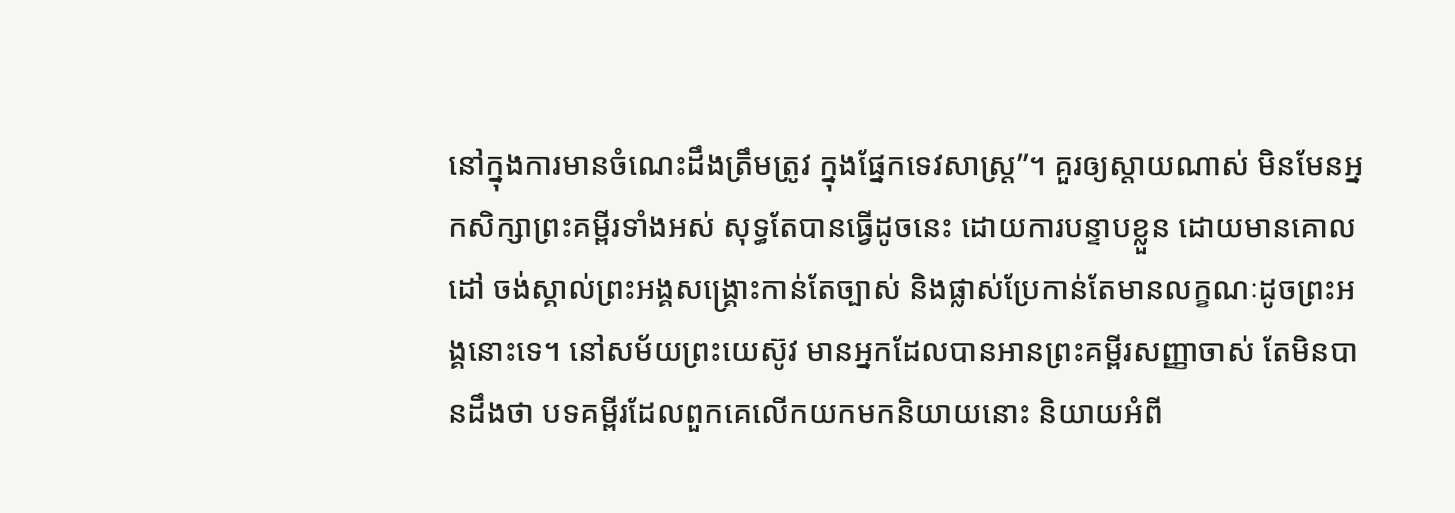នៅក្នុងការមានចំណេះដឹងត្រឹមត្រូវ ក្នុងផ្នែកទេវសាស្រ្ត”។ គួរឲ្យស្តាយណាស់ មិនមែនអ្នកសិក្សាព្រះគម្ពីរទាំងអស់ សុទ្ធតែបានធ្វើដូចនេះ ដោយការបន្ទាបខ្លួន ដោយមានគោលដៅ ចង់ស្គាល់ព្រះអង្គសង្រ្គោះកាន់តែច្បាស់ និងផ្លាស់ប្រែកាន់តែមានលក្ខណៈដូចព្រះអង្គនោះទេ។ នៅសម័យព្រះយេស៊ូវ មានអ្នកដែលបានអានព្រះគម្ពីរសញ្ញាចាស់ តែមិនបានដឹងថា បទគម្ពីរដែលពួកគេលើកយកមកនិយាយនោះ និយាយអំពី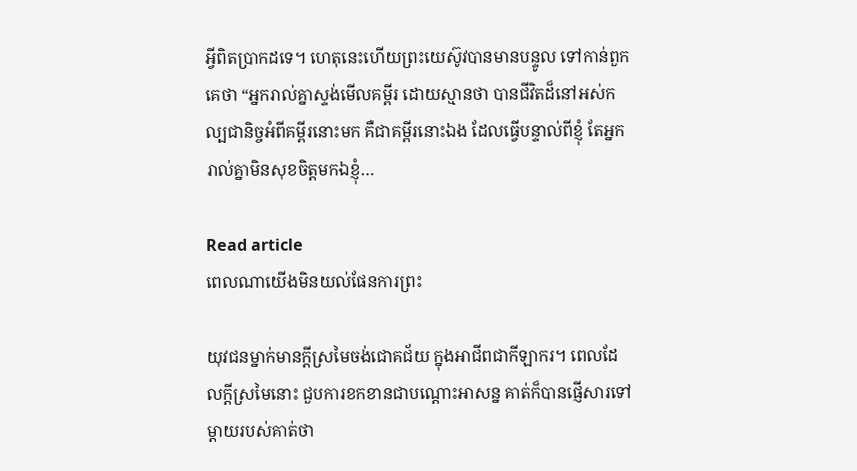អ្វីពិតប្រាកដទេ។ ហេតុនេះហើយព្រះយេស៊ូវបានមានបន្ទូល ទៅកាន់ពួកគេថា “អ្នករាល់គ្នាស្ទង់មើលគម្ពីរ ដោយស្មានថា បានជីវិតដ៏នៅអស់កល្បជានិច្ចអំពីគម្ពីរនោះមក គឺជាគម្ពីរនោះឯង ដែលធ្វើបន្ទាល់ពីខ្ញុំ តែអ្នករាល់គ្នាមិនសុខចិត្តមកឯខ្ញុំ…

Read article
ពេលណាយើងមិនយល់ផែនការព្រះ

យុវជនម្នាក់មានក្តីស្រមៃចង់ជោគជ័យ ក្នុងអាជីពជាកីឡាករ។ ពេលដែលក្តីស្រមៃនោះ ជួបការខកខានជាបណ្តោះអាសន្ន គាត់ក៏បានផ្ញើសារទៅម្តាយរបស់គាត់ថា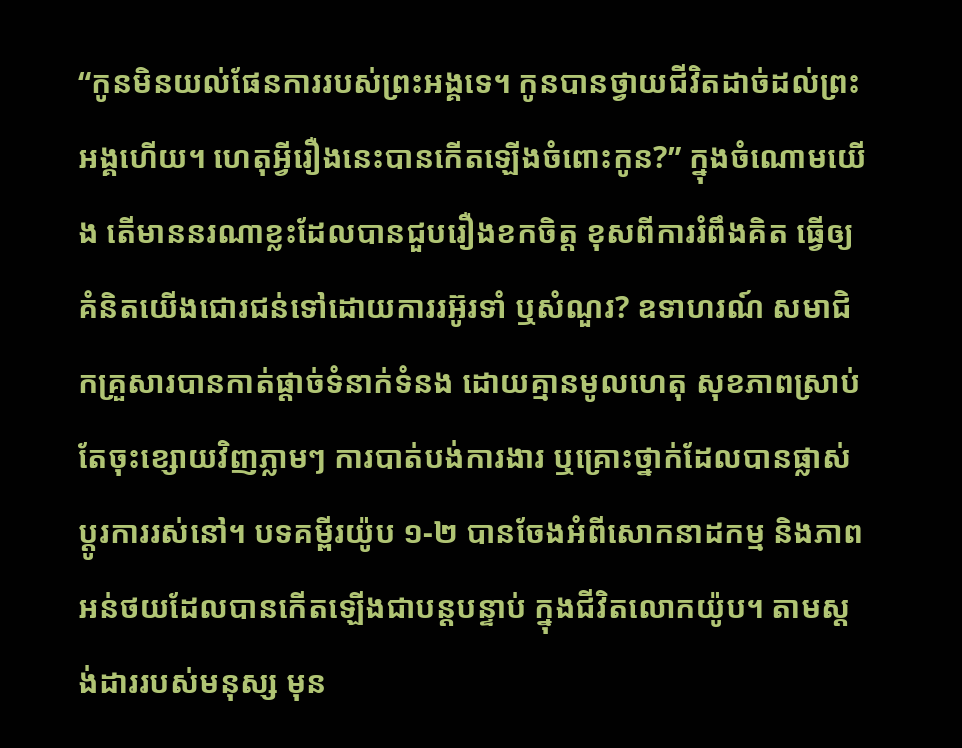“កូនមិនយល់ផែនការរបស់ព្រះអង្គទេ។ កូនបានថ្វាយជីវិតដាច់ដល់ព្រះអង្គហើយ។ ហេតុអ្វីរឿងនេះបានកើតឡើងចំពោះកូន?” ក្នុងចំណោមយើង តើមាននរណាខ្លះដែលបានជួបរឿងខកចិត្ត ខុសពីការរំពឹងគិត ធ្វើឲ្យគំនិតយើងជោរជន់ទៅដោយការរអ៊ូរទាំ ឬសំណួរ? ឧទាហរណ៍ សមាជិកគ្រួសារបានកាត់ផ្តាច់ទំនាក់ទំនង ដោយគ្មានមូលហេតុ សុខភាពស្រាប់តែចុះខ្សោយវិញភ្លាមៗ ការបាត់បង់ការងារ ឬគ្រោះថ្នាក់ដែលបានផ្លាស់ប្តូរការរស់នៅ។ បទគម្ពីរយ៉ូប ១-២ បានចែងអំពីសោកនាដកម្ម និងភាពអន់ថយដែលបានកើតឡើងជាបន្តបន្ទាប់ ក្នុងជីវិតលោកយ៉ូប។ តាមស្តង់ដាររបស់មនុស្ស មុន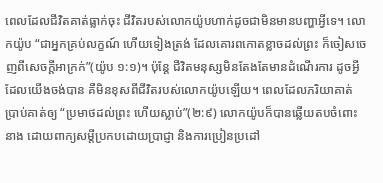ពេលដែលជីវិតគាត់ធ្លាក់ចុះ ជីវិតរបស់លោកយ៉ូបហាក់ដូចជាមិនមានបញ្ហាអ្វីទេ។ លោកយ៉ូប “ជាអ្នកគ្រប់លក្ខណ៍ ហើយទៀងត្រង់ ដែលគោរពកោតខ្លាចដល់ព្រះ ក៏ចៀសចេញពីសេចក្តីអាក្រក់”(យ៉ូប ១:១)។ ប៉ុន្តែ ជីវិតមនុស្សមិនតែងតែមានដំណើរការ ដូចអ្វីដែលយើងចង់បាន គឺមិនខុសពីជីវិតរបស់លោកយ៉ូបឡើយ។ ពេលដែលភរិយាគាត់ប្រាប់គាត់ឲ្យ “ប្រមាថដល់ព្រះ ហើយស្លាប់”(២:៩) លោកយ៉ូបក៏បានឆ្លើយតបចំពោះនាង ដោយពាក្យសម្តីប្រកបដោយប្រាជ្ញា និងការប្រៀនប្រដៅ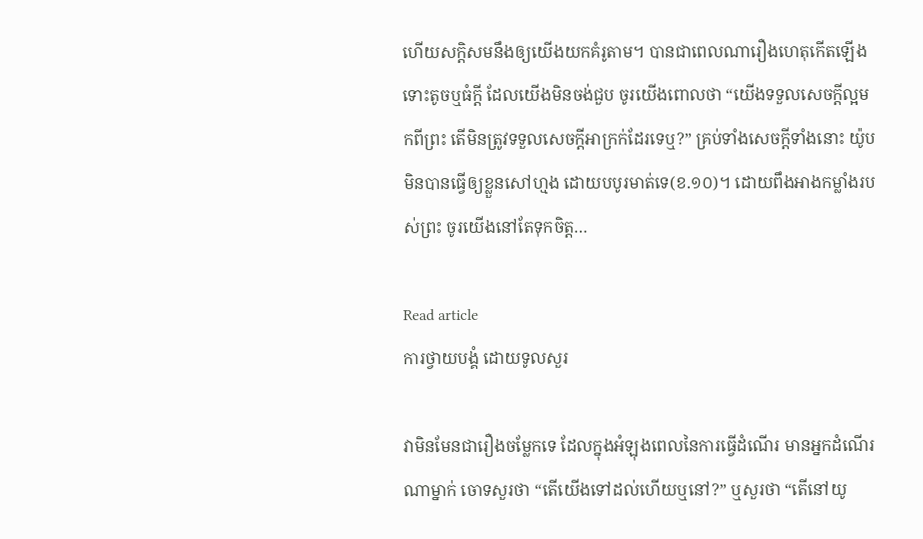ហើយសក្តិសមនឹងឲ្យយើងយកគំរូតាម។ បានជាពេលណារឿងហេតុកើតឡើង ទោះតូចឬធំក្តី ដែលយើងមិនចង់ជួប ចូរយើងពោលថា “យើងទទួលសេចក្តីល្អមកពីព្រះ តើមិនត្រូវទទួលសេចក្តីអាក្រក់ដែរទេឬ?” គ្រប់ទាំងសេចក្តីទាំងនោះ យ៉ូបមិនបានធ្វើឲ្យខ្លួនសៅហ្មង ដោយបបូរមាត់ទេ(ខ.១០)។ ដោយពឹងអាងកម្លាំងរបស់ព្រះ ចូរយើងនៅតែទុកចិត្ត…

Read article
ការថ្វាយបង្គំ ដោយទូលសួរ

វាមិនមែនជារឿងចម្លែកទេ ដែលក្នុងអំឡុងពេលនៃការធ្វើដំណើរ មានអ្នកដំណើរណាម្នាក់ ចោទសួរថា “តើយើងទៅដល់ហើយឬនៅ?” ឬសួរថា “តើនៅយូ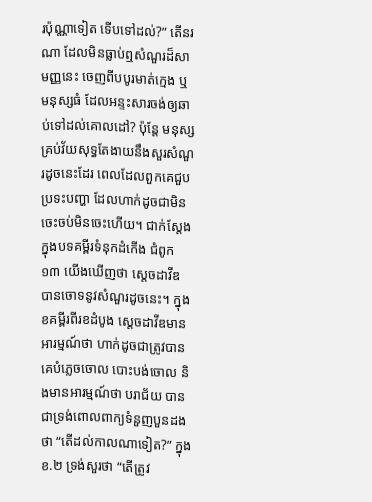រប៉ុណ្ណាទៀត ទើបទៅដល់?” តើនរណា ដែលមិនធ្លាប់ឮសំណួរដ៏សាមញ្ញនេះ ចេញពីបបូរមាត់ក្មេង ឬមនុស្សធំ ដែលអន្ទះសារចង់ឲ្យឆាប់ទៅដល់គោលដៅ? ប៉ុន្តែ មនុស្សគ្រប់វ័យសុទ្ធតែងាយនឹងសួរសំណួរដូចនេះដែរ ពេលដែលពួកគេជួបប្រទះបញ្ហា ដែលហាក់ដូចជាមិនចេះចប់មិនចេះហើយ។ ជាក់ស្តែងក្នុងបទគម្ពីរទំនុកដំកើង ជំពូក ១៣ យើងឃើញថា ស្តេចដាវីឌ បានចោទនូវសំណួរដូចនេះ។ ក្នុងខគម្ពីរពីរខដំបូង ស្តេចដាវីឌមានអារម្មណ៍ថា ហាក់ដូចជាត្រូវបានគេបំភ្លេចចោល បោះបង់ចោល និងមានអារម្មណ៍ថា បរាជ័យ បានជាទ្រង់ពោលពាក្យទំនួញបួនដងថា “តើដល់កាលណាទៀត?” ក្នុងខ.២ ទ្រង់សួរថា “តើត្រូវ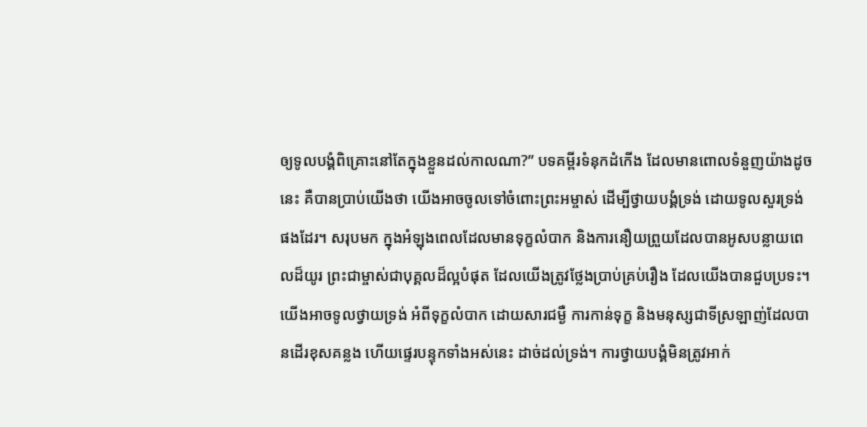ឲ្យទូលបង្គំពិគ្រោះនៅតែក្នុងខ្លួនដល់កាលណា?” បទគម្ពីរទំនុកដំកើង ដែលមានពោលទំនួញយ៉ាងដូចនេះ គឺបានប្រាប់យើងថា យើងអាចចូលទៅចំពោះព្រះអម្ចាស់ ដើម្បីថ្វាយបង្គំទ្រង់ ដោយទូលសួរទ្រង់ផងដែរ។ សរុបមក ក្នុងអំឡុងពេលដែលមានទុក្ខលំបាក និងការនឿយព្រួយដែលបានអូសបន្លាយពេលដ៏យូរ ព្រះជាម្ចាស់ជាបុគ្គលដ៏ល្អបំផុត ដែលយើងត្រូវថ្លែងប្រាប់គ្រប់រឿង ដែលយើងបានជួបប្រទះ។ យើងអាចទូលថ្វាយទ្រង់ អំពីទុក្ខលំបាក ដោយសារជម្ងឺ ការកាន់ទុក្ខ និងមនុស្សជាទីស្រឡាញ់ដែលបានដើរខុសគន្លង ហើយផ្ទេរបន្ទុកទាំងអស់នេះ ដាច់ដល់ទ្រង់។ ការថ្វាយបង្គំមិនត្រូវអាក់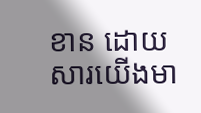ខាន ដោយសារយើងមា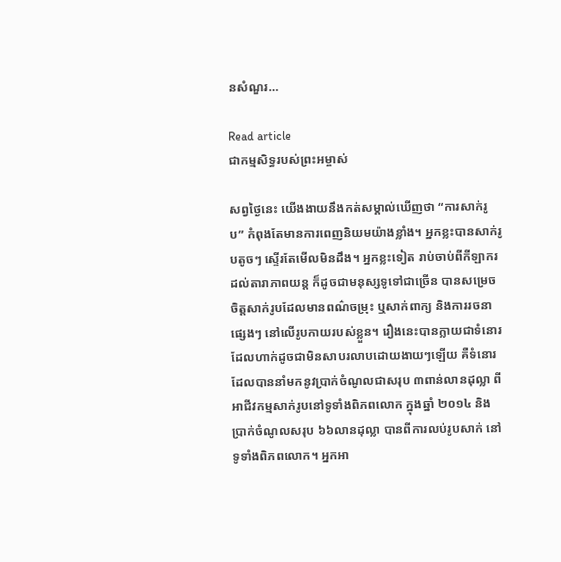នសំណួរ…

Read article
ជាកម្មសិទ្ធរបស់ព្រះអម្ចាស់

សព្វថ្ងៃនេះ យើងងាយនឹងកត់សម្គាល់ឃើញថា “ការសាក់រូប” កំពុងតែមានការពេញនិយមយ៉ាងខ្លាំង។ អ្នកខ្លះបានសាក់រូបតូចៗ ស្ទើរតែមើលមិនដឹង។ អ្នកខ្លះទៀត រាប់ចាប់ពីកីឡាករ ដល់តារាភាពយន្ត ក៏ដូចជាមនុស្សទូទៅជាច្រើន បានសម្រេចចិត្តសាក់រូបដែលមានពណ៌ចម្រុះ ឬសាក់ពាក្យ និងការរចនាផ្សេងៗ នៅលើរូបកាយរបស់ខ្លួន។ រឿងនេះបានក្លាយជាទំនោរ ដែលហាក់ដូចជាមិនសាបរលាបដោយងាយៗឡើយ គឺទំនោរដែលបាននាំមកនូវប្រាក់ចំណូលជាសរុប ៣ពាន់លានដុល្លា ពីអាជីវកម្មសាក់រូបនៅទូទាំងពិភពលោក ក្នុងឆ្នាំ ២០១៤ និងប្រាក់ចំណូលសរុប ៦៦លានដុល្លា បានពីការលប់រូបសាក់ នៅទូទាំងពិភពលោក។ អ្នកអា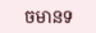ចមានទ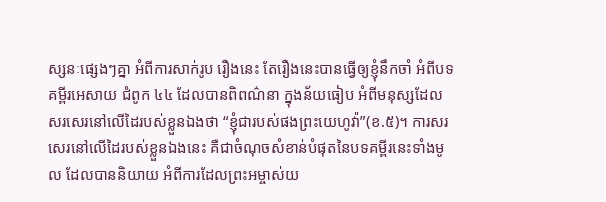ស្សនៈផ្សេងៗគ្នា អំពីការសាក់រូប រឿងនេះ តែរឿងនេះបានធ្វើឲ្យខ្ញុំនឹកចាំ អំពីបទគម្ពីរអេសាយ ជំពូក ៤៤ ដែលបានពិពណ៌នា ក្នុងន័យធៀប អំពីមនុស្សដែលសរសេរនៅលើដៃរបស់ខ្លួនឯងថា “ខ្ញុំជារបស់ផងព្រះយេហូវ៉ា”(ខ.៥)។ ការសរសេរនៅលើដៃរបស់ខ្លួនឯងនេះ គឺជាចំណុចសំខាន់បំផុតនៃបទគម្ពីរនេះទាំងមូល ដែលបាននិយាយ អំពីការដែលព្រះអម្ចាស់យ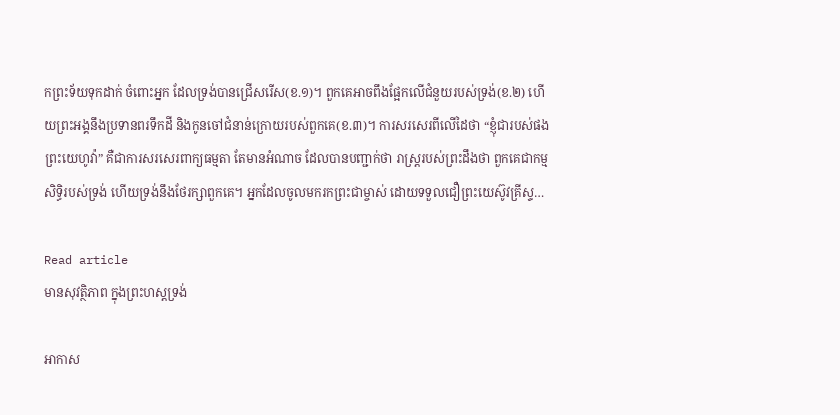កព្រះទ័យទុកដាក់ ចំពោះអ្នក ដែលទ្រង់បានជ្រើសរើស(ខ.១)។ ពួកគេអាចពឹងផ្អែកលើជំនួយរបស់ទ្រង់(ខ.២) ហើយព្រះអង្គនឹងប្រទានពរទឹកដី និងកូនចៅជំនាន់ក្រោយរបស់ពួកគេ(ខ.៣)។ ការសរសេរពីលើដៃថា “ខ្ញុំជារបស់ផងព្រះយេហូវ៉ា” គឺជាការសរសេរពាក្យធម្មតា តែមានអំណាច ដែលបានបញ្ជាក់ថា រាស្រ្តរបស់ព្រះដឹងថា ពួកគេជាកម្មសិទ្ធិរបស់ទ្រង់ ហើយទ្រង់នឹងថែរក្សាពួកគេ។ អ្នកដែលចូលមករកព្រះជាម្ចាស់ ដោយទទួលជឿព្រះយេស៊ូវគ្រីស្ទ…

Read article
មានសុវត្ថិភាព ក្នុងព្រះហស្តទ្រង់

អាកាស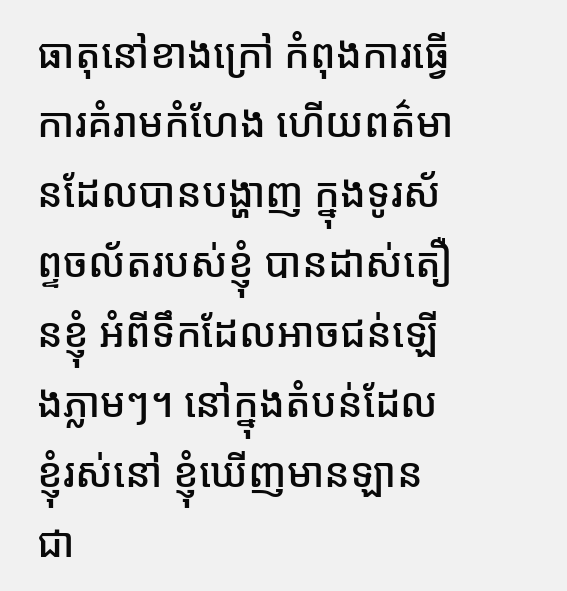ធាតុនៅខាងក្រៅ កំពុងការធ្វើការគំរាមកំហែង ហើយពត៌មានដែលបានបង្ហាញ ក្នុងទូរស័ព្ទចល័តរបស់ខ្ញុំ បានដាស់តឿនខ្ញុំ អំពីទឹកដែលអាចជន់ឡើងភ្លាមៗ។ នៅក្នុងតំបន់ដែលខ្ញុំរស់នៅ ខ្ញុំឃើញមានឡានជា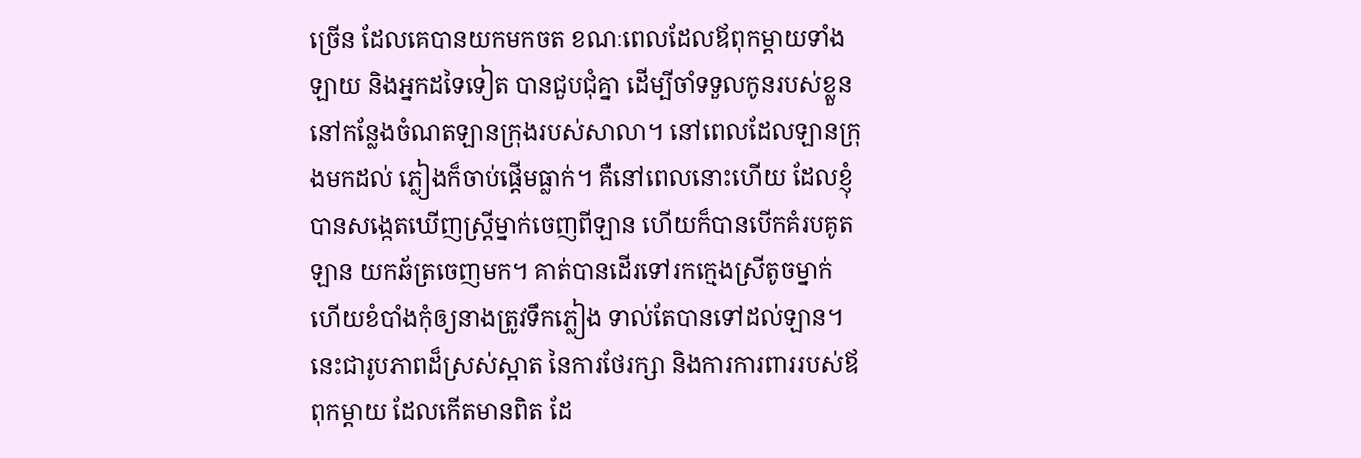ច្រើន ដែលគេបានយកមកចត ខណៈពេលដែលឪពុកម្តាយទាំងឡាយ និងអ្នកដទៃទៀត បានជួបជុំគ្នា ដើម្បីចាំទទួលកូនរបស់ខ្លួន នៅកន្លែងចំណតឡានក្រុងរបស់សាលា។ នៅពេលដែលឡានក្រុងមកដល់ ភ្លៀងក៏ចាប់ផ្តើមធ្លាក់។ គឺនៅពេលនោះហើយ ដែលខ្ញុំបានសង្កេតឃើញស្រី្តម្នាក់ចេញពីឡាន ហើយក៏បានបើកគំរបគូតឡាន យកឆ័ត្រចេញមក។ គាត់បានដើរទៅរកក្មេងស្រីតូចម្នាក់ ហើយខំបាំងកុំឲ្យនាងត្រូវទឹកភ្លៀង ទាល់តែបានទៅដល់ឡាន។ នេះជារូបភាពដ៏ស្រស់ស្អាត នៃការថែរក្សា និងការការពាររបស់ឪពុកម្តាយ ដែលកើតមានពិត ដែ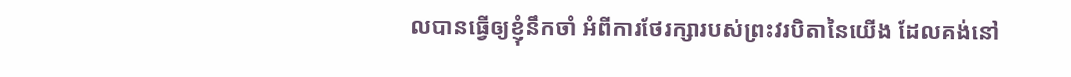លបានធ្វើឲ្យខ្ញុំនឹកចាំ អំពីការថែរក្សារបស់ព្រះវរបិតានៃយើង ដែលគង់នៅ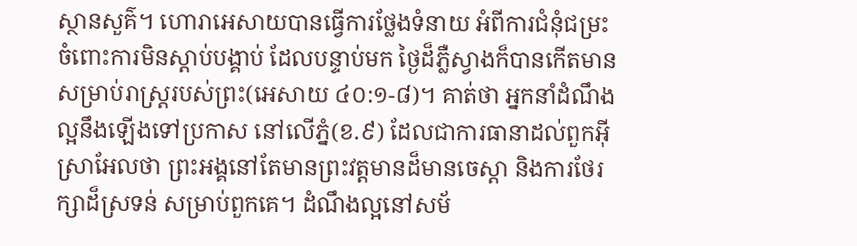ស្ថានសួគ៌។ ហោរាអេសាយបានធ្វើការថ្លែងទំនាយ អំពីការជំនុំជម្រះ ចំពោះការមិនស្តាប់បង្គាប់ ដែលបន្ទាប់មក ថ្ងៃដ៏ភ្លឺស្វាងក៏បានកើតមាន សម្រាប់រាស្រ្តរបស់ព្រះ(អេសាយ ៤០:១-៨)។ គាត់ថា អ្នកនាំដំណឹងល្អនឹងឡើងទៅប្រកាស នៅលើភ្នំ(ខ.៩) ដែលជាការធានាដល់ពួកអ៊ីស្រាអែលថា ព្រះអង្គនៅតែមានព្រះវត្តមានដ៏មានចេស្តា និងការថែរក្សាដ៏ស្រទន់ សម្រាប់ពួកគេ។ ដំណឹងល្អនៅសម័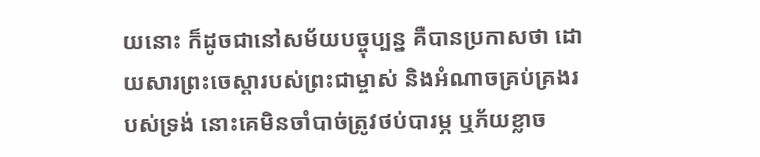យនោះ ក៏ដូចជានៅសម័យបច្ចុប្បន្ន គឺបានប្រកាសថា ដោយសារព្រះចេស្តារបស់ព្រះជាម្ចាស់ និងអំណាចគ្រប់គ្រងរបស់ទ្រង់ នោះគេមិនចាំបាច់ត្រូវថប់បារម្ភ ឬភ័យខ្លាច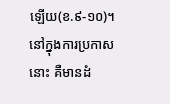ឡើយ(ខ.៩-១០)។ នៅក្នុងការប្រកាសនោះ គឺមានដំ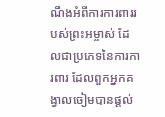ណឹងអំពីការការពាររបស់ព្រះអម្ចាស់ ដែលជាប្រភេទនៃការការពារ ដែលពួកអ្នកគង្វាលចៀមបានផ្តល់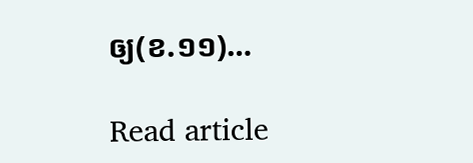ឲ្យ(ខ.១១)…

Read article